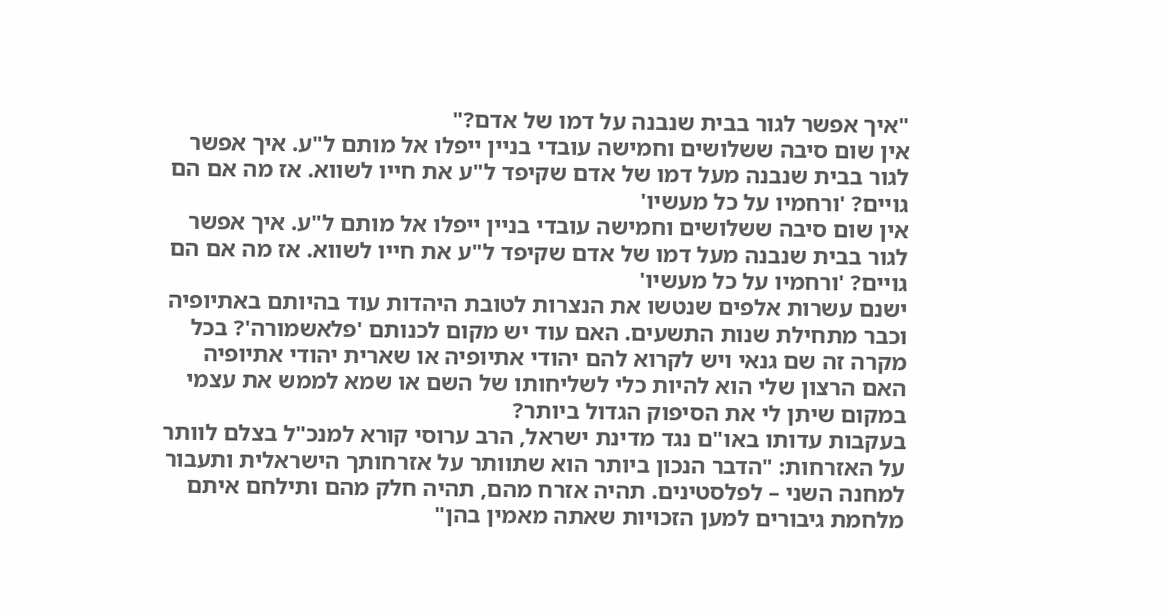"איך אפשר לגור בבית שנבנה על דמו של אדם?"
אין שום סיבה ששלושים וחמישה עובדי בניין ייפלו אל מותם ל"ע. איך אפשר לגור בבית שנבנה מעל דמו של אדם שקיפד ל"ע את חייו לשווא. אז מה אם הם גויים? 'ורחמיו על כל מעשיו'
אין שום סיבה ששלושים וחמישה עובדי בניין ייפלו אל מותם ל"ע. איך אפשר לגור בבית שנבנה מעל דמו של אדם שקיפד ל"ע את חייו לשווא. אז מה אם הם גויים? 'ורחמיו על כל מעשיו'
ישנם עשרות אלפים שנטשו את הנצרות לטובת היהדות עוד בהיותם באתיופיה וכבר מתחילת שנות התשעים. האם עוד יש מקום לכנותם 'פלאשמורה'? בכל מקרה זה שם גנאי ויש לקרוא להם יהודי אתיופיה או שארית יהודי אתיופיה
האם הרצון שלי הוא להיות כלי לשליחותו של השם או שמא לממש את עצמי במקום שיתן לי את הסיפוק הגדול ביותר?
בעקבות עדותו באו"ם נגד מדינת ישראל, הרב ערוסי קורא למנכ"ל בצלם לוותר על האזרחות: "הדבר הנכון ביותר הוא שתוותר על אזרחותך הישראלית ותעבור למחנה השני – לפלסטינים. תהיה אזרח מהם, תהיה חלק מהם ותילחם איתם מלחמת גיבורים למען הזכויות שאתה מאמין בהן"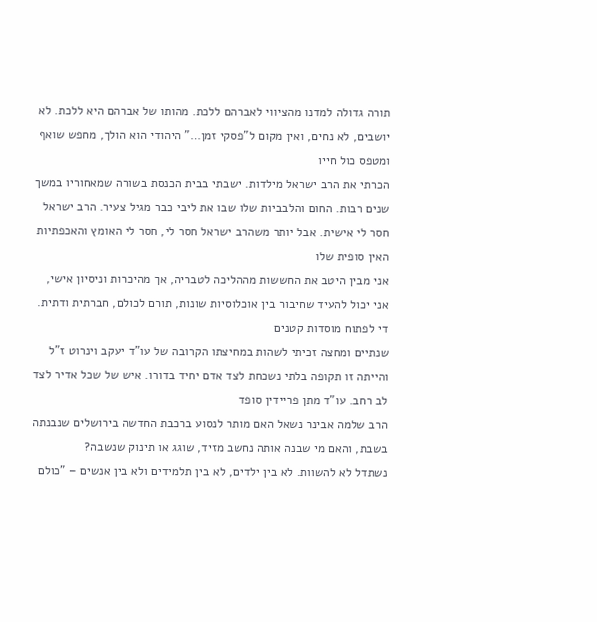תורה גדולה למדנו מהציווי לאברהם ללכת. מהותו של אברהם היא ללכת. לא יושבים, לא נחים, ואין מקום ל"פסקי זמן…" היהודי הוא הולך, מחפש שואף ומטפס כול חייו
הכרתי את הרב ישראל מילדות. ישבתי בבית הכנסת בשורה שמאחוריו במשך שנים רבות. החום והלבביות שלו שבו את ליבי כבר מגיל צעיר. הרב ישראל חסר לי אישית. אבל יותר משהרב ישראל חסר לי, חסר לי האומץ והאכפתיות האין סופית שלו
אני מבין היטב את החששות מההליכה לטבריה, אך מהיכרות וניסיון אישי, אני יכול להעיד שחיבור בין אוכלוסיות שונות, תורם לכולם, חברתית ודתית. די לפתוח מוסדות קטנים
שנתיים ומחצה זכיתי לשהות במחיצתו הקרובה של עו"ד יעקב וינרוט ז"ל והייתה זו תקופה בלתי נשכחת לצד אדם יחיד בדורו. איש של שכל אדיר לצד לב רחב. עו"ד מתן פריידין סופד
הרב שלמה אבינר נשאל האם מותר לנסוע ברכבת החדשה בירושלים שנבנתה בשבת, והאם מי שבנה אותה נחשב מזיד, שוגג או תינוק שנשבה?
נשתדל לא להשוות. לא בין ילדים, לא בין תלמידים ולא בין אנשים – "כולם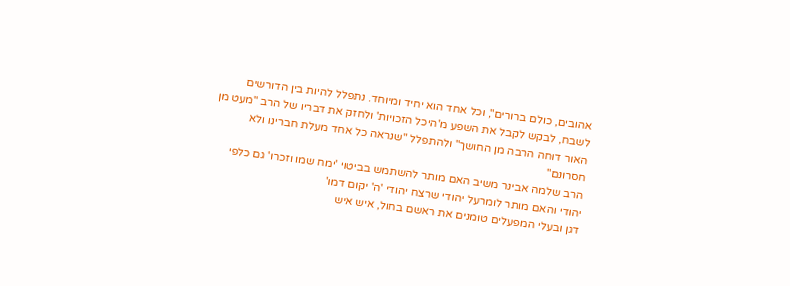אהובים, כולם ברורים", וכל אחד הוא יחיד ומיוחד. נתפלל להיות בין הדורשים לשבח, לבקש לקבל את השפע מ'היכל הזכויות' ולחזק את דבריו של הרב "מעט מן האור דוחה הרבה מן החושך" ולהתפלל "שנראה כל אחד מעלת חברינו ולא חסרונם"
הרב שלמה אבינר משיב האם מותר להשתמש בביטוי 'ימח שמו וזכרו' גם כלפי יהודי והאם מותר לומרעל יהודי שרצח יהודי 'ה' יקום דמו'
דגן ובעלי המפעלים טומנים את ראשם בחול, איש איש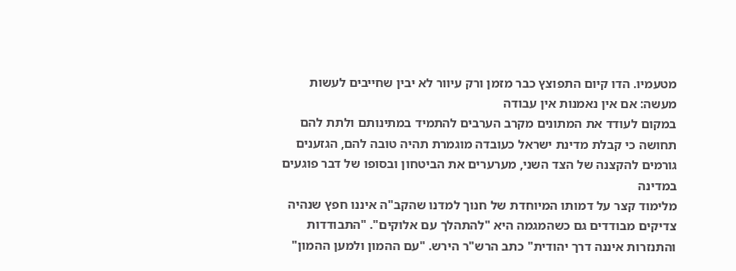מטעמיו. הדו קיום התפוצץ כבר מזמן ורק עיוור לא יבין שחייבים לעשות מעשה: אם אין נאמנות אין עבודה
במקום לעודד את המתונים מקרב הערבים להתמיד במתינותם ולתת להם תחושה כי קבלת מדינת ישראל כעובדה מוגמרת תהיה טובה להם, הגזענים גורמים להקצנה של הצד השני, מערערים את הביטחון ובסופו של דבר פוגעים במדינה
מלימוד קצר על דמותו המיוחדת של חנוך למדנו שהקב"ה איננו חפץ שנהיה צדיקים מבודדים גם כשהמגמה היא "להתהלך עם אלוקים". "התבודדות והתנזרות איננה דרך יהודית" כתב הרש"ר הירש. "עם ההמון ולמען ההמון"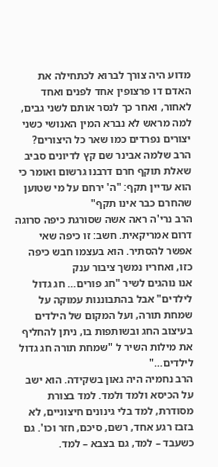מדוע היה צורך לברוא לכתחילה את האדם דו פרצופין אחד לפנים ואחד לאחור, ואחר כך לנסר אותם לשני גבים, למה מראש לא נברא המין האנושי כשני יצורים נפרדים כמו שאר כל היצורים?
הרב שלמה אבינר שם קץ לדיונים סביב שאלת תוקף חרם דרבנו גרשום ואומר כי הוא עדיין תקף: "ה' ירחם על מי שטוען שהחרם כבר אינו תקף"
הרב נרי'ה ראה אשה שסורגת כיפה סרוגה דרום אמריקאית. חשב: זו כיפה שאי אפשר להסתיר. הוא בעצמו חבש כיפה כזו, ואחריו נמשך ציבור ענק
אנו נוהגים לשיר "חג פורים… חג גדול לילדים" אבל בהתבוננות עמוקה על שמחת תורה, ועל המקום של הילדים בעיצוב החג ובשותפות בו, ניתן להחליף את מילות השיר ל "שמחת תורה חג גדול לילדים…"
הרב נחמיה היה גאון בשקידה. הוא ישב על הכיסא ולמד ולמד. למד בצורת מסודרת, למד בלי גינונים חיצוניים, לא בזבז רגע אחד, רשם, סיכם, חזר וכו'. גם כשעבד – למד, גם בצבא – למד.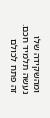ומהשקידה שלו נעשה תלמיד חכם. זה פתח לכולם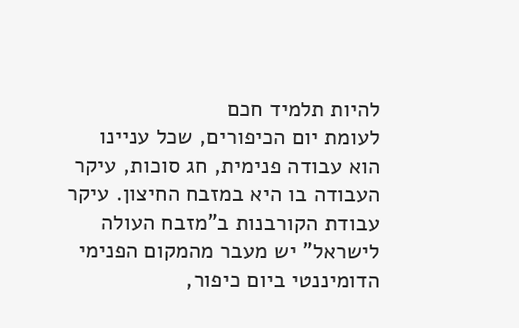להיות תלמיד חכם
לעומת יום הכיפורים, שכל עניינו הוא עבודה פנימית, חג סוכות, עיקר העבודה בו היא במזבח החיצון. עיקר עבודת הקורבנות ב"מזבח העולה לישראל" יש מעבר מהמקום הפנימי הדומיננטי ביום כיפור,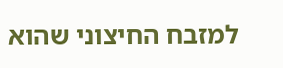למזבח החיצוני שהוא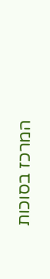המרכז בסוכות